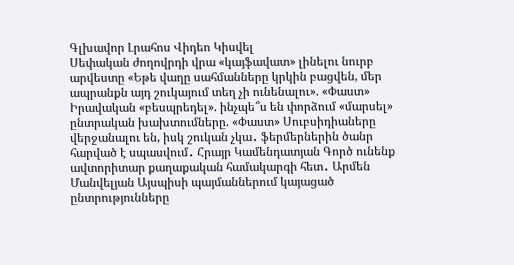Գլխավոր Լրահոս Վիդեո Կիսվել
Սեփական ժողովրդի վրա «կայֆավատ» լինելու նուրբ արվեստը «Եթե վաղը սահմանները կրկին բացվեն, մեր ապրանքն այդ շուկայում տեղ չի ունենալու». «Փաստ» Իրավական «բեսպրեդել». ինչպե՞ս են փորձում «մարսել» ընտրական խախտումները. «Փաստ» Սուբսիդիաները վերջանալու են, իսկ շուկան չկա․ ֆերմերներին ծանր հարված է սպասվում․ Հրայր Կամենդատյան Գործ ունենք ավտորիտար քաղաքական համակարգի հետ․ Արմեն Մանվելյան Այսպիսի պայմաններում կայացած ընտրությունները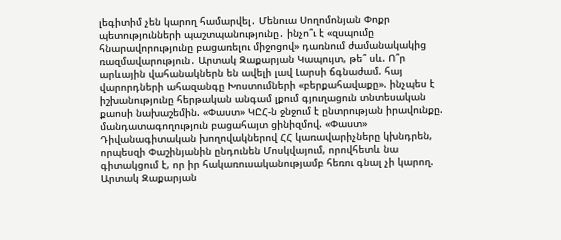լեգիտիմ չեն կարող համարվել․ Մենուա Սողոմոնյան Փոքր պետությունների պաշտպանությունը․ ինչո՞ւ է «զսպումը հնարավորությունը բացառելու միջոցով» դառնում ժամանակակից ռազմավարություն․ Արտակ Զաքարյան Կապույտ, թե՞ սև. Ո՞ր արևային վահանակներն են ավելի լավ Լարսի ճգնաժամ. հայ վարորդների ահազանգը Խոստումների «բերքահավաքը». ինչպես է իշխանությունը հերթական անգամ լքում գյուղացուն տնտեսական քաոսի նախաշեմին. «Փաստ» ԿԸՀ-ն ջնջում է ընտրության իրավունքը. մանդատագողություն բացահայտ ցինիզմով. «Փաստ» Դիվանագիտական խողովակներով ՀՀ կառավարիչները կխնդրեն, որպեսզի Փաշինյանին ընդունեն Մոսկվայում, որովհետև նա գիտակցում է, որ իր հակառուսականությամբ հեռու գնալ չի կարող. Արտակ Զաքարյան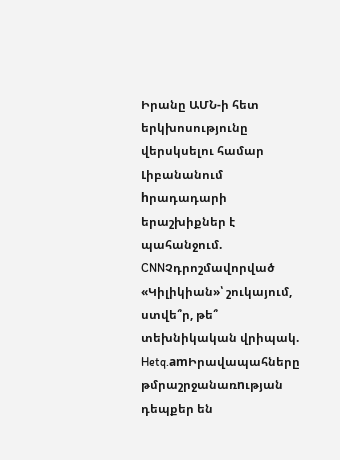Իրանը ԱՄՆ-ի հետ երկխոսությունը վերսկսելու համար Լիբանանում hրադադարի երաշխիքներ է պահանջում. CNNՉդրոշմավորված «Կիլիկիան»՝ շուկայում, ստվե՞ր, թե՞ տեխնիկական վրիպակ. Hetq.amԻրավապահները թմրաշրջանառnւթյան դեպքեր են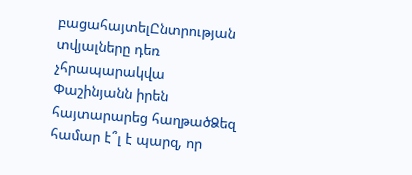բացահայտելԸնտրության տվյալները դեռ չհրապարակվա Փաշինյանն իրեն հայտարարեց հաղթածՁեզ համար է՞լ է պարզ, որ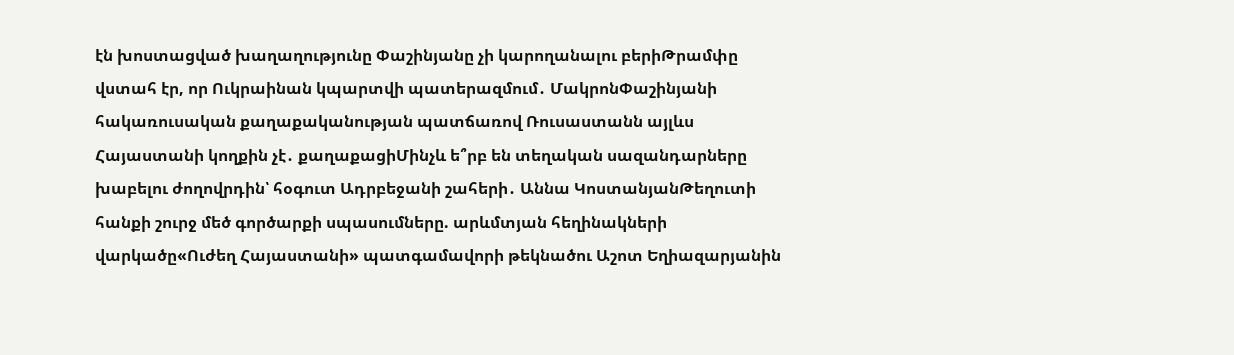էն խոստացված խաղաղությունը Փաշինյանը չի կարողանալու բերիԹրամփը վստահ էր, որ Ուկրաինան կպարտվի պատերազմում․ ՄակրոնՓաշինյանի հակառուսական քաղաքականության պատճառով Ռուսաստանն այլևս Հայաստանի կողքին չէ․ քաղաքացիՄինչև ե՞րբ են տեղական սազանդարները խաբելու ժողովրդին՝ հօգուտ Ադրբեջանի շահերի․ Աննա ԿոստանյանԹեղուտի հանքի շուրջ մեծ գործարքի սպասումները. արևմտյան հեղինակների վարկածը«Ուժեղ Հայաստանի» պատգամավորի թեկնածու Աշոտ Եղիազարյանին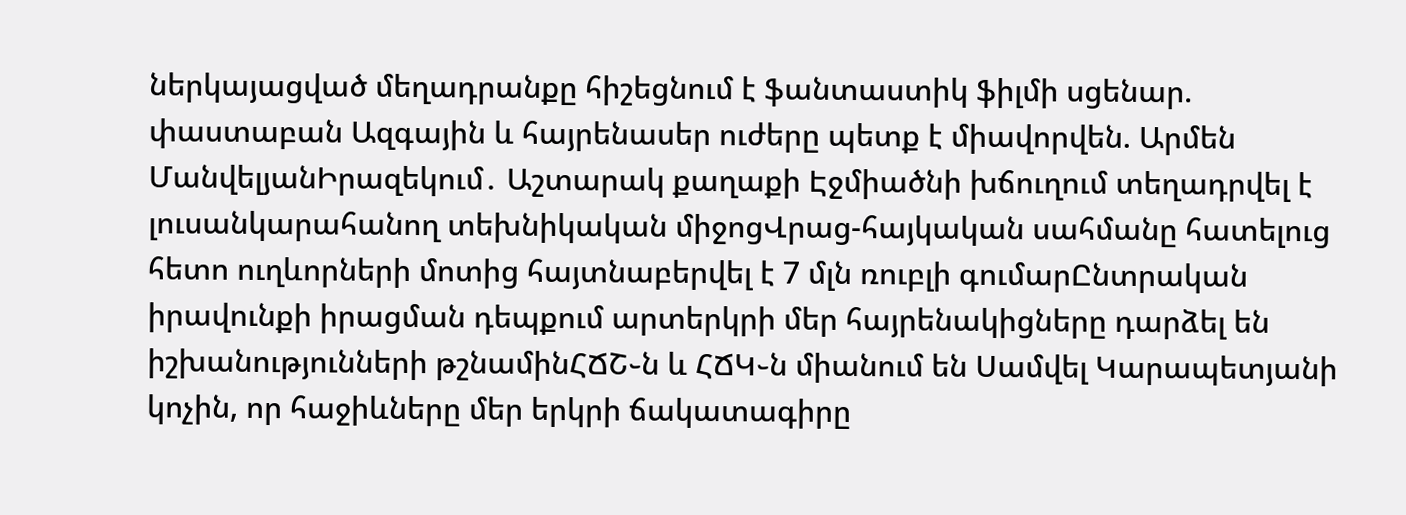ներկայացված մեղադրանքը հիշեցնում է ֆանտաստիկ ֆիլմի սցենար. փաստաբան Ազգային և հայրենասեր ուժերը պետք է միավորվեն. Արմեն ՄանվելյանԻրազեկում․ Աշտարակ քաղաքի Էջմիածնի խճուղում տեղադրվել է լուսանկարահանող տեխնիկական միջոցՎրաց-հայկական սահմանը հատելուց հետո ուղևորների մոտից հայտնաբերվել է 7 մլն ռուբլի գումարԸնտրական իրավունքի իրացման դեպքում արտերկրի մեր հայրենակիցները դարձել են իշխանությունների թշնամինՀՃՇ֊ն և ՀՃԿ֊ն միանում են Սամվել Կարապետյանի կոչին, որ հաջիևները մեր երկրի ճակատագիրը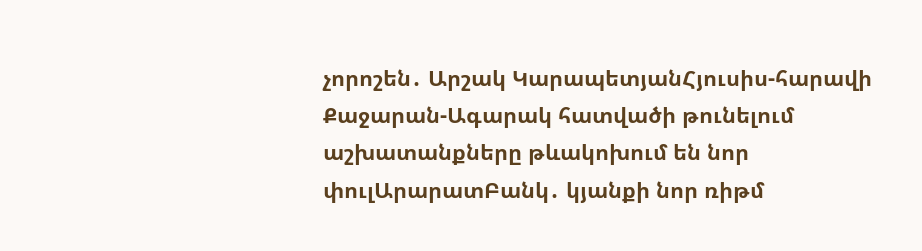չորոշեն․ Արշակ ԿարապետյանՀյուսիս-հարավի Քաջարան-Ագարակ հատվածի թունելում աշխատանքները թևակոխում են նոր փուլԱրարատԲանկ․ կյանքի նոր ռիթմ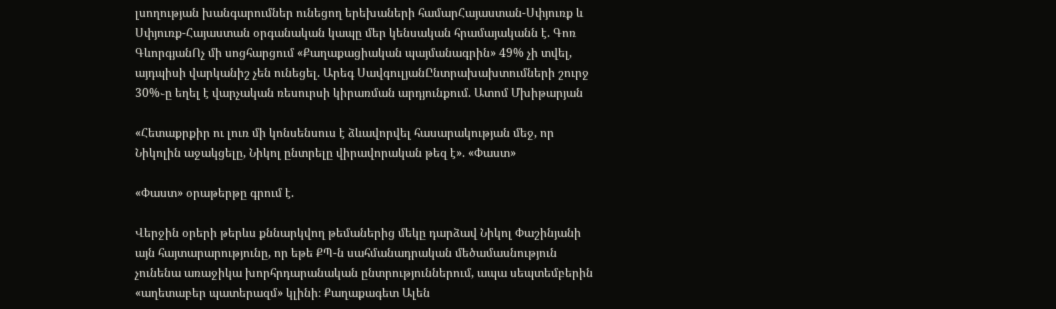լսողության խանգարումներ ունեցող երեխաների համարՀայաստան-Սփյուռք և Սփյուռք-Հայաստան օրգանական կապը մեր կենսական հրամայականն է. Գոռ ԳևորգյանՈչ մի սոցհարցում «Քաղաքացիական պայմանագրին» 49% չի տվել, այդպիսի վարկանիշ չեն ունեցել. Արեգ ՍավգուլյանԸնտրախախտումների շուրջ 30%֊ը եղել է վարչական ռեսուրսի կիրառման արդյունքում. Ատոմ Մխիթարյան

«Հետաքրքիր ու լուռ մի կոնսենսուս է ձևավորվել հասարակության մեջ, որ Նիկոլին աջակցելը, Նիկոլ ընտրելը վիրավորական թեզ է». «Փաստ»

«Փաստ» օրաթերթը գրում է.

Վերջին օրերի թերևս քննարկվող թեմաներից մեկը դարձավ Նիկոլ Փաշինյանի այն հայտարարությունը, որ եթե ՔՊ-ն սահմանադրական մեծամասնություն չունենա առաջիկա խորհրդարանական ընտրություններում, ապա սեպտեմբերին «աղետաբեր պատերազմ» կլինի։ Քաղաքագետ Ալեն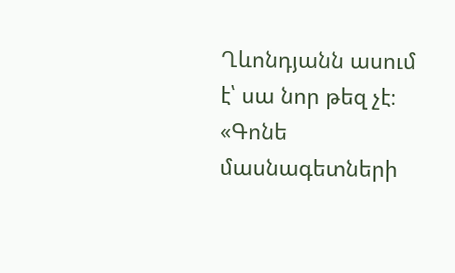Ղևոնդյանն ասում է՝ սա նոր թեզ չէ։ «Գոնե մասնագետների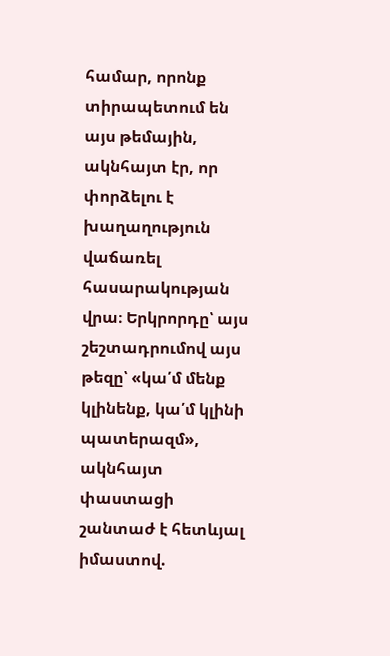համար, որոնք տիրապետում են այս թեմային, ակնհայտ էր, որ փորձելու է խաղաղություն վաճառել հասարակության վրա։ Երկրորդը՝ այս շեշտադրումով այս թեզը՝ «կա՛մ մենք կլինենք, կա՛մ կլինի պատերազմ», ակնհայտ փաստացի շանտաժ է հետևյալ իմաստով.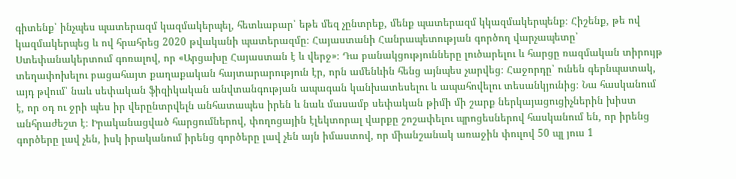գիտենք՝ ինչպես պատերազմ կազմակերպել, հետևաբար՝ եթե մեզ չընտրեք, մենք պատերազմ կկազմակերպենք։ Հիշենք, թե ով կազմակերպեց և ով հրահրեց 2020 թվականի պատերազմը։ Հայաստանի Հանրապետության գործող վարչապետը՝ Ստեփանակերտում գոռալով, որ «Արցախը Հայաստան է և վերջ»։ Դա բանակցությունները լուծարելու և հարցը ռազմական տիրույթ տեղափոխելու բացահայտ քաղաքական հայտարարություն էր, որն ամենևին հենց այնպես չարվեց։ Հաջորդը՝ ունեն գերնպատակ, այդ թվում՝ նաև սեփական ֆիզիկական անվտանգության ապագան կանխատեսելու և ապահովելու տեսանկյունից։ Նա հասկանում է, որ օդ ու ջրի պես իր վերընտրվելն անհատապես իրեն և նաև մասամբ սեփական թիմի մի շարք ներկայացուցիչներին խիստ անհրաժեշտ է։ Իրականացված հարցումներով, փողոցային էլեկտորալ վարքը շոշափելու պրոցեսներով հասկանում են, որ իրենց գործերը լավ չեն, իսկ իրականում իրենց գործերը լավ չեն այն իմաստով, որ միանշանակ առաջին փուլով 50 պլ յուս 1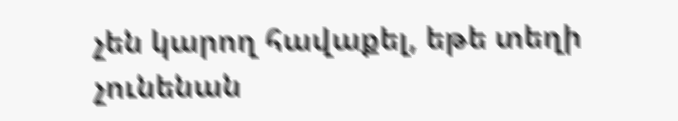չեն կարող հավաքել, եթե տեղի չունենան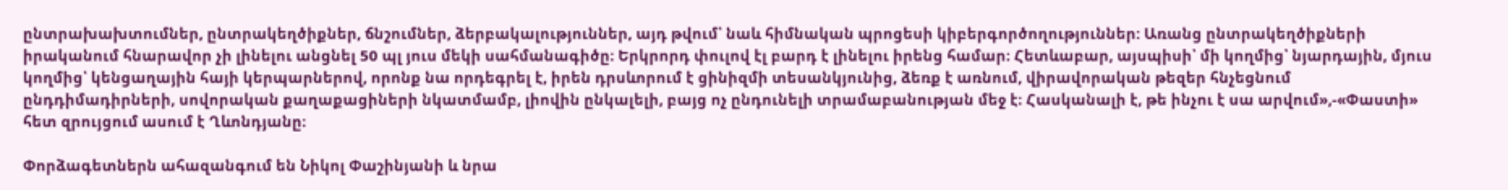ընտրախախտումներ, ընտրակեղծիքներ, ճնշումներ, ձերբակալություններ, այդ թվում՝ նաև հիմնական պրոցեսի կիբերգործողություններ: Առանց ընտրակեղծիքների իրականում հնարավոր չի լինելու անցնել 50 պլ յուս մեկի սահմանագիծը։ Երկրորդ փուլով էլ բարդ է լինելու իրենց համար։ Հետևաբար, այսպիսի՝ մի կողմից՝ նյարդային, մյուս կողմից՝ կենցաղային հայի կերպարներով, որոնք նա որդեգրել է, իրեն դրսևորում է ցինիզմի տեսանկյունից, ձեռք է առնում, վիրավորական թեզեր հնչեցնում ընդդիմադիրների, սովորական քաղաքացիների նկատմամբ, լիովին ընկալելի, բայց ոչ ընդունելի տրամաբանության մեջ է։ Հասկանալի է, թե ինչու է սա արվում»,-«Փաստի» հետ զրույցում ասում է Ղևոնդյանը։

Փորձագետներն ահազանգում են Նիկոլ Փաշինյանի և նրա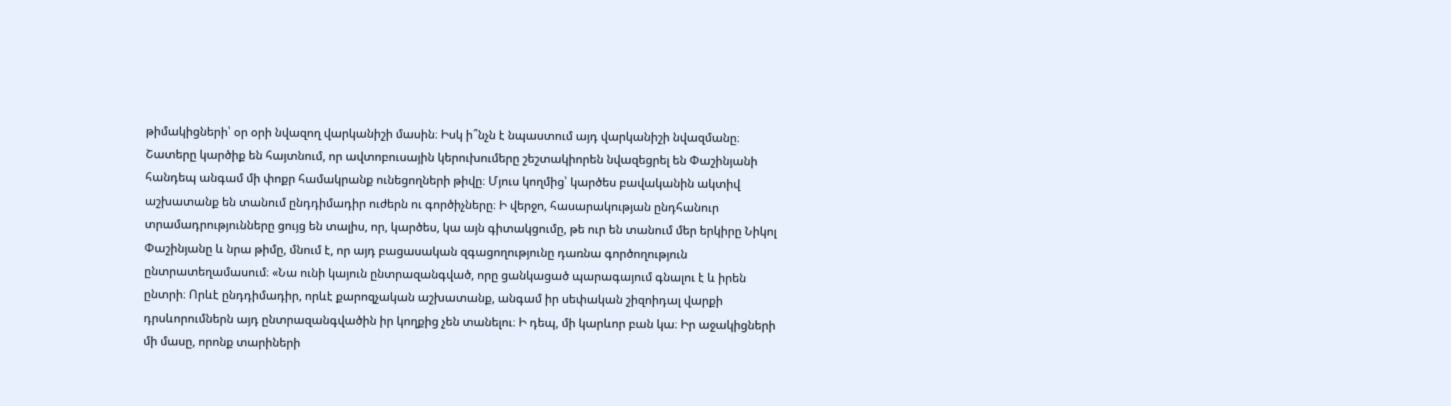թիմակիցների՝ օր օրի նվազող վարկանիշի մասին։ Իսկ ի՞նչն է նպաստում այդ վարկանիշի նվազմանը։ Շատերը կարծիք են հայտնում, որ ավտոբուսային կերուխումերը շեշտակիորեն նվազեցրել են Փաշինյանի հանդեպ անգամ մի փոքր համակրանք ունեցողների թիվը։ Մյուս կողմից՝ կարծես բավականին ակտիվ աշխատանք են տանում ընդդիմադիր ուժերն ու գործիչները։ Ի վերջո, հասարակության ընդհանուր տրամադրությունները ցույց են տալիս, որ, կարծես, կա այն գիտակցումը, թե ուր են տանում մեր երկիրը Նիկոլ Փաշինյանը և նրա թիմը, մնում է, որ այդ բացասական զգացողությունը դառնա գործողություն ընտրատեղամասում։ «Նա ունի կայուն ընտրազանգված, որը ցանկացած պարագայում գնալու է և իրեն ընտրի։ Որևէ ընդդիմադիր, որևէ քարոզչական աշխատանք, անգամ իր սեփական շիզոիդալ վարքի դրսևորումներն այդ ընտրազանգվածին իր կողքից չեն տանելու։ Ի դեպ, մի կարևոր բան կա։ Իր աջակիցների մի մասը, որոնք տարիների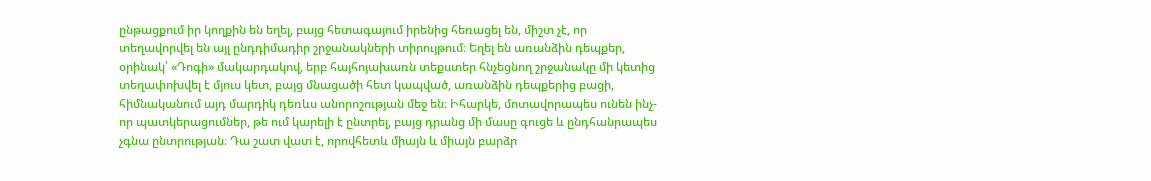ընթացքում իր կողքին են եղել, բայց հետագայում իրենից հեռացել են, միշտ չէ, որ տեղավորվել են այլ ընդդիմադիր շրջանակների տիրույթում։ Եղել են առանձին դեպքեր, օրինակ՝ «Դոգի» մակարդակով, երբ հայհոյախառն տեքստեր հնչեցնող շրջանակը մի կետից տեղափոխվել է մյուս կետ, բայց մնացածի հետ կապված, առանձին դեպքերից բացի, հիմնականում այդ մարդիկ դեռևս անորոշության մեջ են։ Իհարկե, մոտավորապես ունեն ինչ-որ պատկերացումներ, թե ում կարելի է ընտրել, բայց դրանց մի մասը գուցե և ընդհանրապես չգնա ընտրության։ Դա շատ վատ է, որովհետև միայն և միայն բարձր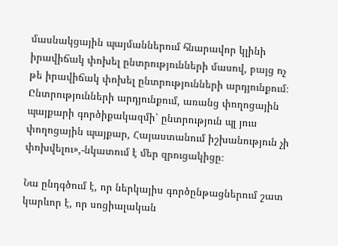մասնակցային պայմաններում հնարավոր կլինի իրավիճակ փոխել ընտրությունների մասով, բայց ոչ թե իրավիճակ փոխել ընտրությունների արդյունքում։ Ընտրությունների արդյունքում, առանց փողոցային պայքարի գործիքակազմի՝ ընտրություն պլ յուս փողոցային պայքար, Հայաստանում իշխանություն չի փոխվելու»,-նկատում է մեր զրուցակիցը։

Նա ընդգծում է, որ ներկայիս գործընթացներում շատ կարևոր է, որ սոցիալական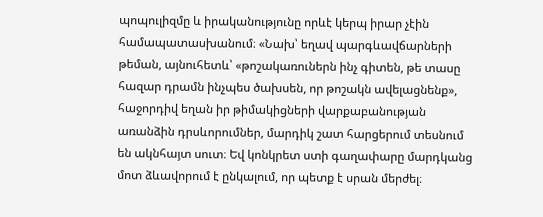պոպուլիզմը և իրականությունը որևէ կերպ իրար չէին համապատասխանում։ «Նախ՝ եղավ պարգևավճարների թեման, այնուհետև՝ «թոշակառուներն ինչ գիտեն, թե տասը հազար դրամն ինչպես ծախսեն, որ թոշակն ավելացնենք», հաջորդիվ եղան իր թիմակիցների վարքաբանության առանձին դրսևորումներ, մարդիկ շատ հարցերում տեսնում են ակնհայտ սուտ։ Եվ կոնկրետ ստի գաղափարը մարդկանց մոտ ձևավորում է ընկալում, որ պետք է սրան մերժել։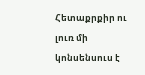Հետաքրքիր ու լուռ մի կոնսենսուս է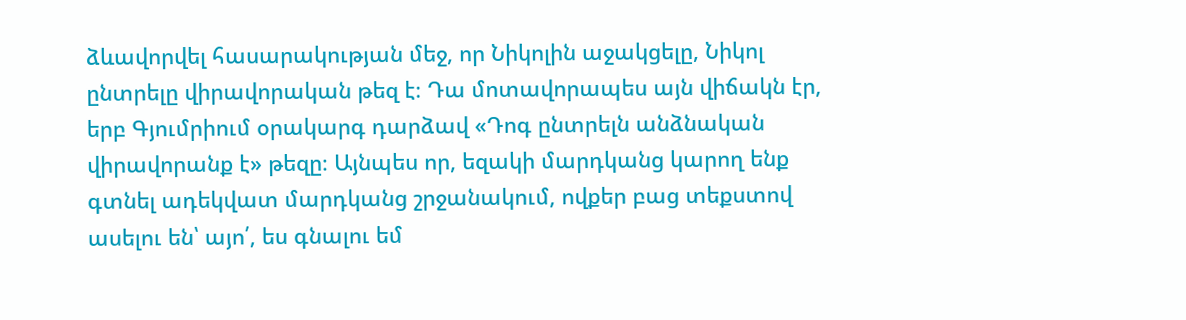ձևավորվել հասարակության մեջ, որ Նիկոլին աջակցելը, Նիկոլ ընտրելը վիրավորական թեզ է։ Դա մոտավորապես այն վիճակն էր, երբ Գյումրիում օրակարգ դարձավ «Դոգ ընտրելն անձնական վիրավորանք է» թեզը։ Այնպես որ, եզակի մարդկանց կարող ենք գտնել ադեկվատ մարդկանց շրջանակում, ովքեր բաց տեքստով ասելու են՝ այո՛, ես գնալու եմ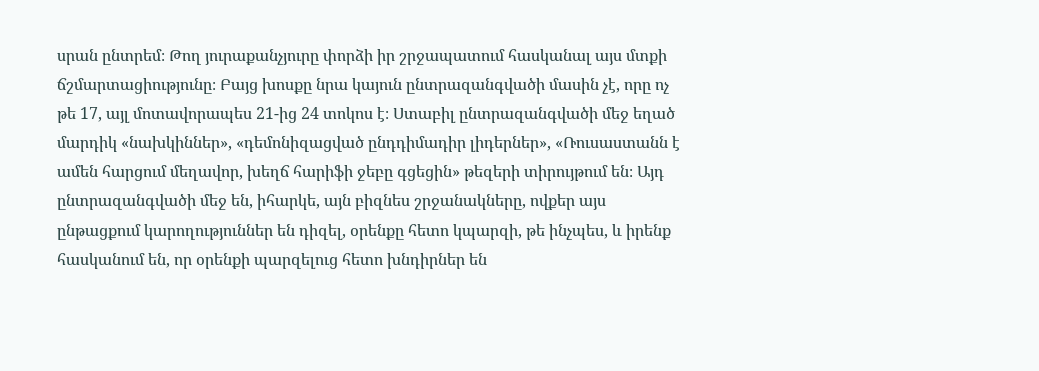սրան ընտրեմ։ Թող յուրաքանչյուրը փորձի իր շրջապատում հասկանալ այս մտքի ճշմարտացիությունը։ Բայց խոսքը նրա կայուն ընտրազանգվածի մասին չէ, որը ոչ թե 17, այլ մոտավորապես 21-ից 24 տոկոս է։ Ստաբիլ ընտրազանգվածի մեջ եղած մարդիկ «նախկիններ», «դեմոնիզացված ընդդիմադիր լիդերներ», «Ռուսաստանն է ամեն հարցում մեղավոր, խեղճ հարիֆի ջեբը գցեցին» թեզերի տիրույթում են։ Այդ ընտրազանգվածի մեջ են, իհարկե, այն բիզնես շրջանակները, ովքեր այս ընթացքում կարողություններ են դիզել, օրենքը հետո կպարզի, թե ինչպես, և իրենք հասկանում են, որ օրենքի պարզելուց հետո խնդիրներ են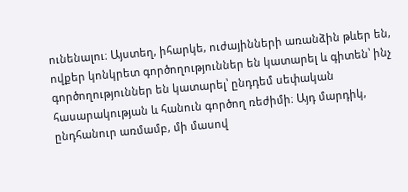ունենալու։ Այստեղ, իհարկե, ուժայինների առանձին թևեր են, ովքեր կոնկրետ գործողություններ են կատարել և գիտեն՝ ինչ գործողություններ են կատարել՝ ընդդեմ սեփական հասարակության և հանուն գործող ռեժիմի։ Այդ մարդիկ, ընդհանուր առմամբ, մի մասով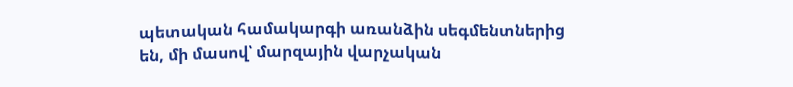պետական համակարգի առանձին սեգմենտներից են, մի մասով՝ մարզային վարչական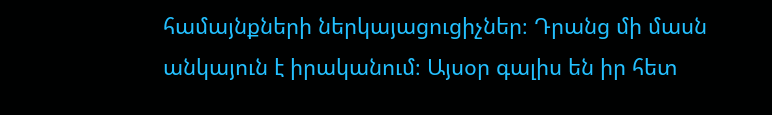համայնքների ներկայացուցիչներ։ Դրանց մի մասն անկայուն է իրականում։ Այսօր գալիս են իր հետ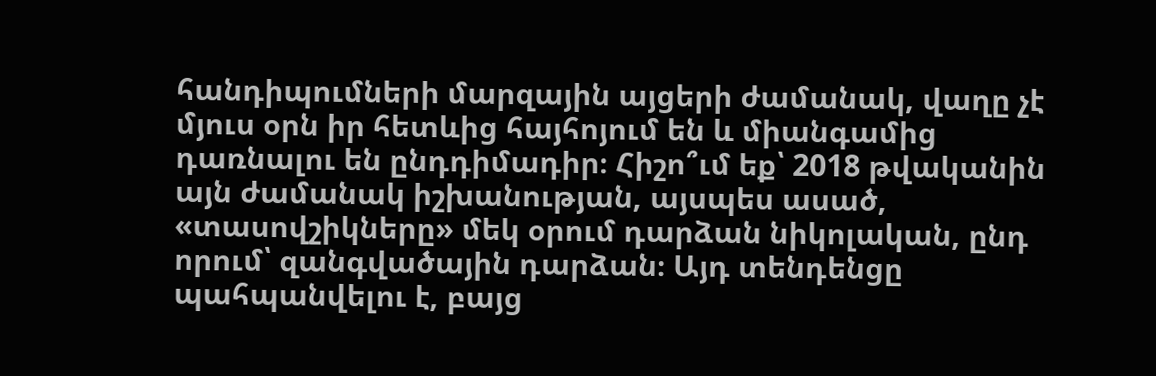հանդիպումների մարզային այցերի ժամանակ, վաղը չէ մյուս օրն իր հետևից հայհոյում են և միանգամից դառնալու են ընդդիմադիր։ Հիշո՞ւմ եք՝ 2018 թվականին այն ժամանակ իշխանության, այսպես ասած, «տասովշիկները» մեկ օրում դարձան նիկոլական, ընդ որում՝ զանգվածային դարձան։ Այդ տենդենցը պահպանվելու է, բայց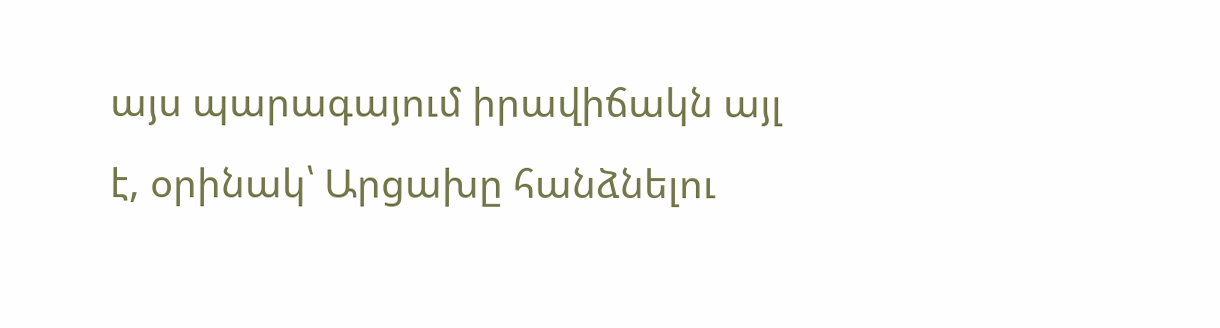այս պարագայում իրավիճակն այլ է, օրինակ՝ Արցախը հանձնելու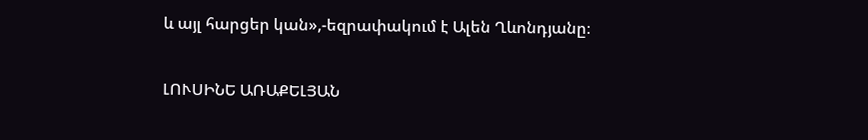և այլ հարցեր կան»,-եզրափակում է Ալեն Ղևոնդյանը։

ԼՈՒՍԻՆԵ ԱՌԱՔԵԼՅԱՆ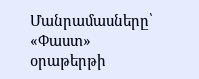Մանրամասները՝ «Փաստ» օրաթերթի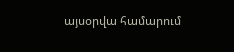այսօրվա համարում